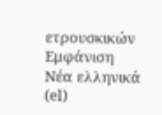ετρουσκικών
Εμφάνιση
Νέα ελληνικά (el)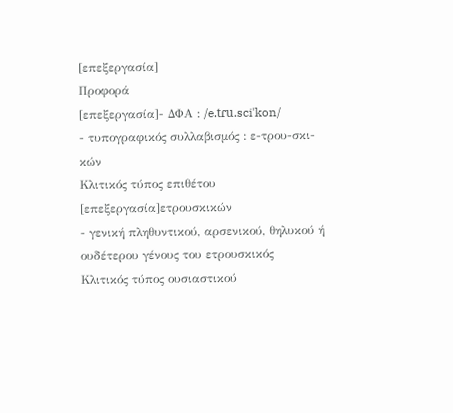[επεξεργασία]
Προφορά
[επεξεργασία]- ΔΦΑ : /e.tɾu.sciˈkon/
- τυπογραφικός συλλαβισμός : ε‐τρου‐σκι‐κών
Κλιτικός τύπος επιθέτου
[επεξεργασία]ετρουσκικών
- γενική πληθυντικού, αρσενικού, θηλυκού ή ουδέτερου γένους του ετρουσκικός
Κλιτικός τύπος ουσιαστικού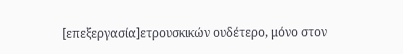[επεξεργασία]ετρουσκικών ουδέτερο, μόνο στον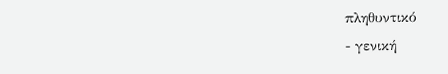πληθυντικό
- γενική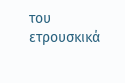του ετρουσκικά